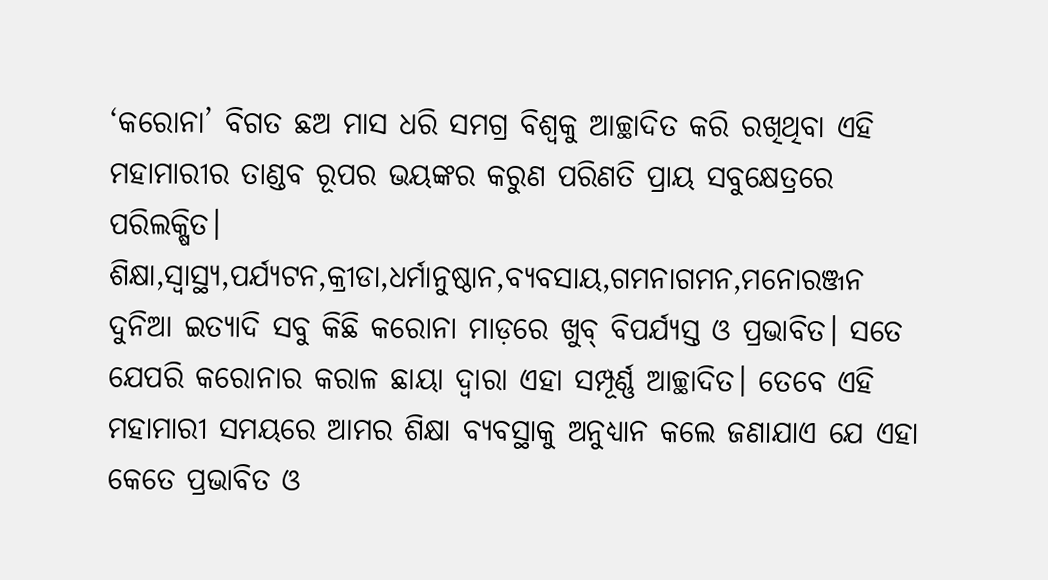‘କରୋନା’ ବିଗତ ଛଅ ମାସ ଧରି ସମଗ୍ର ବିଶ୍ଵକୁ ଆଚ୍ଛାଦିତ କରି ରଖିଥିବା ଏହି ମହାମାରୀର ତାଣ୍ଡବ ରୂପର ଭୟଙ୍କର କରୁଣ ପରିଣତି ପ୍ରାୟ ସବୁକ୍ଷେତ୍ରରେ ପରିଲକ୍ଷିତ।
ଶିକ୍ଷା,ସ୍ଵାସ୍ଥ୍ୟ,ପର୍ଯ୍ୟଟନ,କ୍ରୀଡା,ଧର୍ମାନୁଷ୍ଠାନ,ବ୍ୟବସାୟ,ଗମନାଗମନ,ମନୋରଞ୍ଜନ ଦୁନିଆ ଇତ୍ୟାଦି ସବୁ କିଛି କରୋନା ମାଡ଼ରେ ଖୁବ୍ ବିପର୍ଯ୍ୟସ୍ତ ଓ ପ୍ରଭାବିତ। ସତେ ଯେପରି କରୋନାର କରାଳ ଛାୟା ଦ୍ଵାରା ଏହା ସମ୍ପୂର୍ଣ୍ଣ ଆଚ୍ଛାଦିତ। ତେବେ ଏହି ମହାମାରୀ ସମୟରେ ଆମର ଶିକ୍ଷା ବ୍ୟବସ୍ଥାକୁ ଅନୁଧ୍ୟାନ କଲେ ଜଣାଯାଏ ଯେ ଏହା କେତେ ପ୍ରଭାବିତ ଓ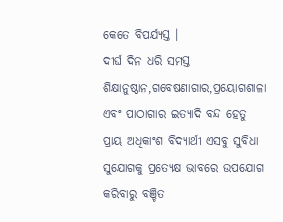କେତେ ବିପର୍ଯ୍ୟସ୍ତ ।
ଦୀର୍ଘ ଦିନ ଧରି ସମସ୍ତ ଶିକ୍ଷାନୁଷ୍ଠାନ,ଗବେଷଣାଗାର,ପ୍ରୟୋଗଶାଳା ଏବଂ ପାଠାଗାର ଇତ୍ୟାଦି ବନ୍ଦ ହେତୁ ପ୍ରାୟ ଅଧିକାଂଶ ବିଦ୍ୟାର୍ଥୀ ଏସବୁ ସୁବିଧା ସୁଯୋଗକୁ ପ୍ରତ୍ୟେକ୍ଷ ଭାବରେ ଉପଯୋଗ କରିବାରୁ ବଞ୍ଚିତ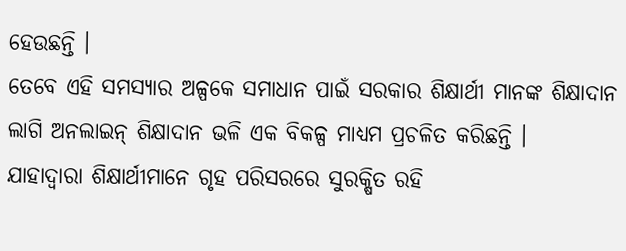ହେଉଛନ୍ତି ।
ତେବେ ଏହି ସମସ୍ୟାର ଅଳ୍ପକେ ସମାଧାନ ପାଇଁ ସରକାର ଶିକ୍ଷାର୍ଥୀ ମାନଙ୍କ ଶିକ୍ଷାଦାନ ଲାଗି ଅନଲାଇନ୍ ଶିକ୍ଷାଦାନ ଭଳି ଏକ ବିକଳ୍ପ ମାଧ୍ୟମ ପ୍ରଚଳିତ କରିଛନ୍ତି ।
ଯାହାଦ୍ଵାରା ଶିକ୍ଷାର୍ଥୀମାନେ ଗୃହ ପରିସରରେ ସୁରକ୍ଷିତ ରହି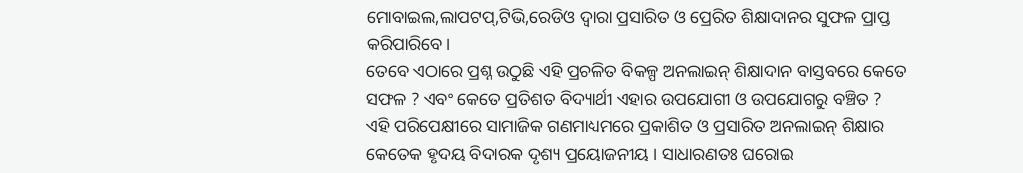ମୋବାଇଲ,ଲାପଟପ୍,ଟିଭି,ରେଡିଓ ଦ୍ଵାରା ପ୍ରସାରିତ ଓ ପ୍ରେରିତ ଶିକ୍ଷାଦାନର ସୁଫଳ ପ୍ରାପ୍ତ କରିପାରିବେ।
ତେବେ ଏଠାରେ ପ୍ରଶ୍ନ ଉଠୁଛି ଏହି ପ୍ରଚଳିତ ବିକଳ୍ପ ଅନଲାଇନ୍ ଶିକ୍ଷାଦାନ ବାସ୍ତବରେ କେତେ ସଫଳ ? ଏବଂ କେତେ ପ୍ରତିଶତ ବିଦ୍ୟାର୍ଥୀ ଏହାର ଉପଯୋଗୀ ଓ ଉପଯୋଗରୁ ବଞ୍ଚିତ ?
ଏହି ପରିପେକ୍ଷୀରେ ସାମାଜିକ ଗଣମାଧ୍ୟମରେ ପ୍ରକାଶିତ ଓ ପ୍ରସାରିତ ଅନଲାଇନ୍ ଶିକ୍ଷାର କେତେକ ହୃଦୟ ବିଦାରକ ଦୃଶ୍ୟ ପ୍ରୟୋଜନୀୟ । ସାଧାରଣତଃ ଘରୋଇ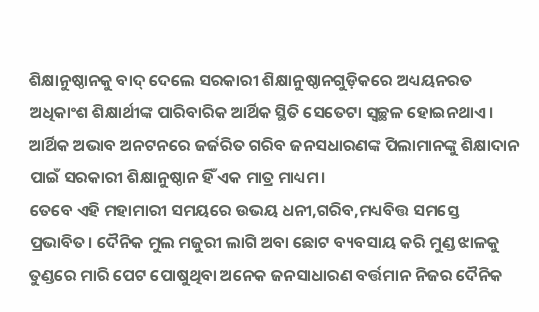ଶିକ୍ଷାନୁଷ୍ଠାନକୁ ବାଦ୍ ଦେଲେ ସରକାରୀ ଶିକ୍ଷାନୁଷ୍ଠାନଗୁଡ଼ିକରେ ଅଧ୍ୟୟନରତ ଅଧିକାଂଶ ଶିକ୍ଷାର୍ଥୀଙ୍କ ପାରିବାରିକ ଆର୍ଥିକ ସ୍ଥିତି ସେତେଟା ସ୍ୱଚ୍ଛଳ ହୋଇନଥାଏ। ଆର୍ଥିକ ଅଭାବ ଅନଟନରେ ଜର୍ଜରିତ ଗରିବ ଜନସଧାରଣଙ୍କ ପିଲାମାନଙ୍କୁ ଶିକ୍ଷାଦାନ ପାଇଁ ସରକାରୀ ଶିକ୍ଷାନୁଷ୍ଠାନ ହିଁ ଏକ ମାତ୍ର ମାଧ୍ୟମ।
ତେବେ ଏହି ମହାମାରୀ ସମୟରେ ଉଭୟ ଧନୀ,ଗରିବ,ମଧ୍ୟବିତ୍ତ ସମସ୍ତେ ପ୍ରଭାବିତ। ଦୈନିକ ମୁଲ ମଜୁରୀ ଲାଗି ଅବା ଛୋଟ ବ୍ୟବସାୟ କରି ମୁଣ୍ଡ ଝାଳକୁ ତୁଣ୍ଡରେ ମାରି ପେଟ ପୋଷୁଥିବା ଅନେକ ଜନସାଧାରଣ ବର୍ତ୍ତମାନ ନିଜର ଦୈନିକ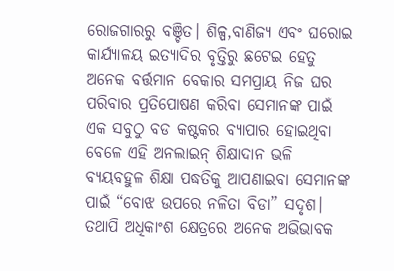ରୋଜଗାରରୁ ବଞ୍ଚିତ। ଶିଳ୍ପ,ବାଣିଜ୍ୟ ଏବଂ ଘରୋଇ କାର୍ଯ୍ୟାଳୟ ଇତ୍ୟାଦିର ବୃତ୍ତିରୁ ଛଟେଇ ହେତୁ ଅନେକ ବର୍ତ୍ତମାନ ବେକାର ସମପ୍ରାୟ ନିଜ ଘର ପରିବାର ପ୍ରତିପୋଷଣ କରିବା ସେମାନଙ୍କ ପାଇଁ ଏକ ସବୁଠୁ ବଡ କଷ୍ଟକର ବ୍ୟାପାର ହୋଇଥିବା ବେଳେ ଏହି ଅନଲାଇନ୍ ଶିକ୍ଷାଦାନ ଭଳି ବ୍ୟୟବହୁଳ ଶିକ୍ଷା ପଦ୍ଧତିକୁ ଆପଣାଇବା ସେମାନଙ୍କ ପାଇଁ “ବୋଝ ଉପରେ ନଳିତା ବିଡା” ସଦୃଶ।
ତଥାପି ଅଧିକାଂଶ କ୍ଷେତ୍ରରେ ଅନେକ ଅଭିଭାବକ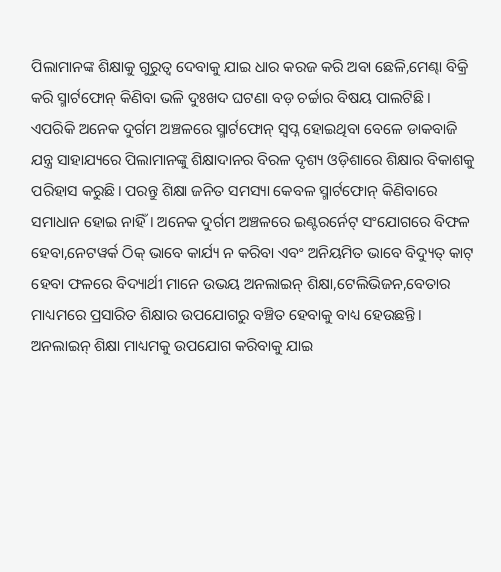ପିଲାମାନଙ୍କ ଶିକ୍ଷାକୁ ଗୁରୁତ୍ୱ ଦେବାକୁ ଯାଇ ଧାର କରଜ କରି ଅବା ଛେଳି,ମେଣ୍ଢା ବିକ୍ରି କରି ସ୍ମାର୍ଟଫୋନ୍ କିଣିବା ଭଳି ଦୁଃଖଦ ଘଟଣା ବଡ଼ ଚର୍ଚ୍ଚାର ବିଷୟ ପାଲଟିଛି ।
ଏପରିକି ଅନେକ ଦୁର୍ଗମ ଅଞ୍ଚଳରେ ସ୍ମାର୍ଟଫୋନ୍ ସ୍ୱପ୍ନ ହୋଇଥିବା ବେଳେ ଡାକବାଜି ଯନ୍ତ୍ର ସାହାଯ୍ୟରେ ପିଲାମାନଙ୍କୁ ଶିକ୍ଷାଦାନର ବିରଳ ଦୃଶ୍ୟ ଓଡ଼ିଶାରେ ଶିକ୍ଷାର ବିକାଶକୁ ପରିହାସ କରୁଛି। ପରନ୍ତୁ ଶିକ୍ଷା ଜନିତ ସମସ୍ୟା କେବଳ ସ୍ମାର୍ଟଫୋନ୍ କିଣିବାରେ ସମାଧାନ ହୋଇ ନାହିଁ। ଅନେକ ଦୁର୍ଗମ ଅଞ୍ଚଳରେ ଇଣ୍ଟରର୍ନେଟ୍ ସଂଯୋଗରେ ବିଫଳ ହେବା,ନେଟୱର୍କ ଠିକ୍ ଭାବେ କାର୍ଯ୍ୟ ନ କରିବା ଏବଂ ଅନିୟମିତ ଭାବେ ବିଦ୍ୟୁତ୍ କାଟ୍ ହେବା ଫଳରେ ବିଦ୍ୟାର୍ଥୀ ମାନେ ଉଭୟ ଅନଲାଇନ୍ ଶିକ୍ଷା,ଟେଲିଭିଜନ,ବେତାର ମାଧ୍ୟମରେ ପ୍ରସାରିତ ଶିକ୍ଷାର ଉପଯୋଗରୁ ବଞ୍ଚିତ ହେବାକୁ ବାଧ୍ୟ ହେଉଛନ୍ତି। ଅନଲାଇନ୍ ଶିକ୍ଷା ମାଧ୍ୟମକୁ ଉପଯୋଗ କରିବାକୁ ଯାଇ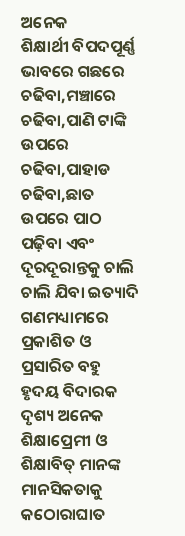ଅନେକ
ଶିକ୍ଷାର୍ଥୀ ବିପଦପୂର୍ଣ୍ଣ ଭାବରେ ଗଛରେ ଚଢିବା,ମଞ୍ଚାରେ ଚଢିବା,ପାଣି ଟାଙ୍କି ଉପରେ ଚଢିବା,ପାହାଡ ଚଢିବା,ଛାତ ଉପରେ ପାଠ ପଢ଼ିବା ଏବଂ ଦୂରଦୂରାନ୍ତକୁ ଚାଲି ଚାଲି ଯିବା ଇତ୍ୟାଦି ଗଣମଧ୍ୟାମରେ ପ୍ରକାଶିତ ଓ ପ୍ରସାରିତ ବହୁ ହୃଦୟ ବିଦାରକ ଦୃଶ୍ୟ ଅନେକ ଶିକ୍ଷାପ୍ରେମୀ ଓ ଶିକ୍ଷାବିତ୍ ମାନଙ୍କ ମାନସିକତାକୁ କଠୋରାଘାତ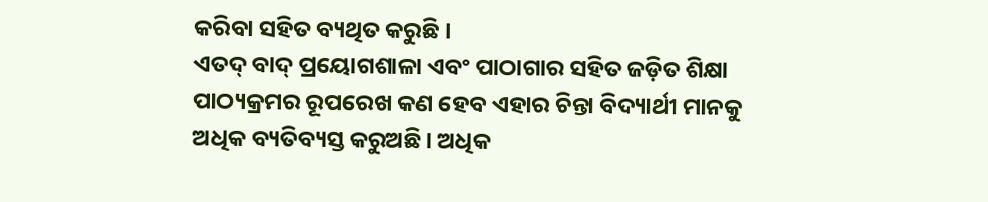କରିବା ସହିତ ବ୍ୟଥିତ କରୁଛି ।
ଏତଦ୍ ବାଦ୍ ପ୍ରୟୋଗଶାଳା ଏବଂ ପାଠାଗାର ସହିତ ଜଡ଼ିତ ଶିକ୍ଷା ପାଠ୍ୟକ୍ରମର ରୂପରେଖ କଣ ହେବ ଏହାର ଚିନ୍ତା ବିଦ୍ୟାର୍ଥୀ ମାନକୁ ଅଧିକ ବ୍ୟତିବ୍ୟସ୍ତ କରୁଅଛି। ଅଧିକ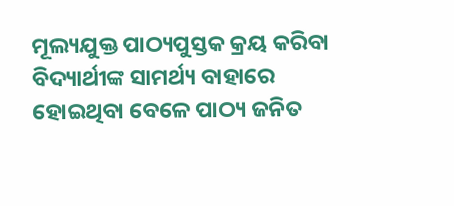ମୂଲ୍ୟଯୁକ୍ତ ପାଠ୍ୟପୁସ୍ତକ କ୍ରୟ କରିବା ବିଦ୍ୟାର୍ଥୀଙ୍କ ସାମର୍ଥ୍ୟ ବାହାରେ ହୋଇଥିବା ବେଳେ ପାଠ୍ୟ ଜନିତ